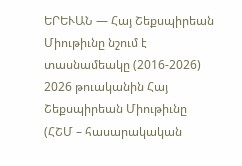ԵՐԵՒԱՆ — Հայ Շեքսպիրեան Միութիւնը նշում է տասնամեակը (2016-2026)
2026 թուականին Հայ Շեքսպիրեան Միութիւնը (ՀՇՄ – հասարակական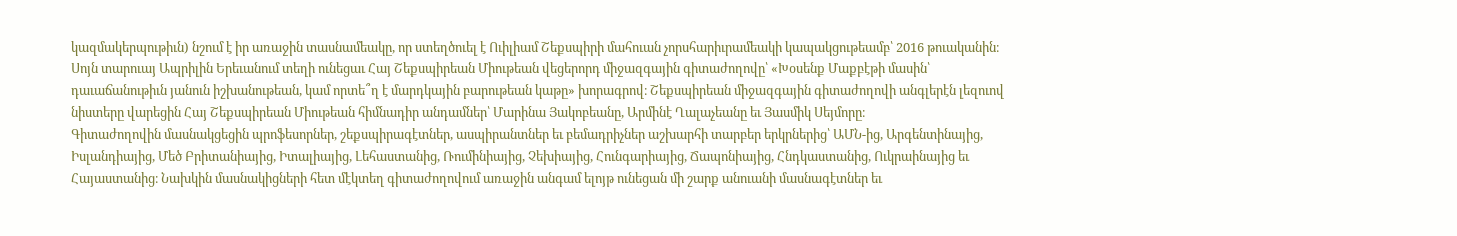կազմակերպութիւն) նշում է իր առաջին տասնամեակը, որ ստեղծուել է Ուիլիամ Շեքսպիրի մահուան չորսհարիւրամեակի կապակցութեամբ՝ 2016 թուականին։ Սոյն տարուայ Ապրիլին Երեւանում տեղի ունեցաւ Հայ Շեքսպիրեան Միութեան վեցերորդ միջազգային գիտաժողովը՝ «Խօսենք Մաքբէթի մասին՝ դաւաճանութիւն յանուն իշխանութեան, կամ որտե՞ղ է մարդկային բարութեան կաթը» խորագրով։ Շեքսպիրեան միջազգային գիտաժողովի անգլերէն լեզուով նիստերը վարեցին Հայ Շեքսպիրեան Միութեան հիմնադիր անդամներ՝ Մարինա Յակոբեանը, Արմինէ Ղալաչեանը եւ Յասմիկ Սեյմորը։
Գիտաժողովին մասնակցեցին պրոֆեսորներ, շեքսպիրագէտներ, ասպիրանտներ եւ բեմադրիչներ աշխարհի տարբեր երկրներից՝ ԱՄՆ-ից, Արգենտինայից, Իսլանդիայից, Մեծ Բրիտանիայից, Իտալիայից, Լեհաստանից, Ռումինիայից, Չեխիայից, Հունգարիայից, Ճապոնիայից, Հնդկաստանից, Ուկրաինայից եւ Հայաստանից։ Նախկին մասնակիցների հետ մէկտեղ գիտաժողովում առաջին անգամ ելոյթ ունեցան մի շարք անուանի մասնագէտներ եւ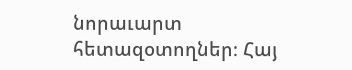նորաւարտ հետազօտողներ։ Հայ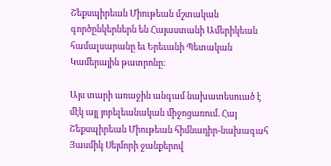Շեքսպիրեան Միութեան մշտական գործընկերներն են Հայաստանի Ամերիկեան համալսարանը եւ Երեւանի Պետական Կամերային թատրոնը։

Այս տարի առաջին անգամ նախատեսուած է մէկ այլ յոբելեանական միջոցառում. Հայ Շեքսպիրեան Միութեան հիմնադիր-նախագահ Յասմիկ Սեյմորի ջանքերով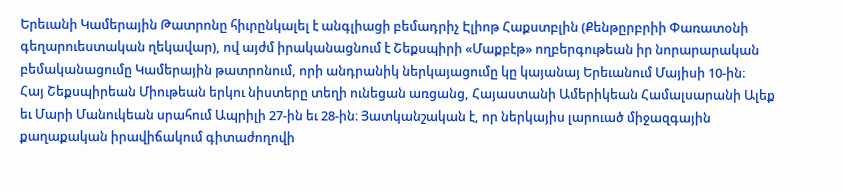Երեւանի Կամերային Թատրոնը հիւրընկալել է անգլիացի բեմադրիչ Էլիոթ Հաքստբլին (Քենթըրբրիի Փառատօնի գեղարուեստական ղեկավար), ով այժմ իրականացնում է Շեքսպիրի «Մաքբէթ» ողբերգութեան իր նորարարական բեմականացումը Կամերային թատրոնում, որի անդրանիկ ներկայացումը կը կայանայ Երեւանում Մայիսի 10-ին։
Հայ Շեքսպիրեան Միութեան երկու նիստերը տեղի ունեցան առցանց, Հայաստանի Ամերիկեան Համալսարանի Ալեք եւ Մարի Մանուկեան սրահում Ապրիլի 27-ին եւ 28-ին։ Յատկանշական է, որ ներկայիս լարուած միջազգային քաղաքական իրավիճակում գիտաժողովի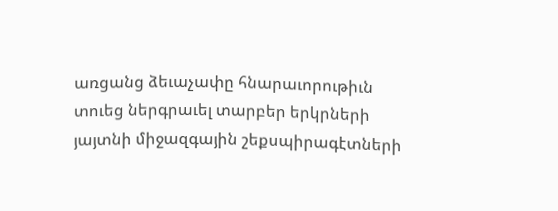առցանց ձեւաչափը հնարաւորութիւն տուեց ներգրաւել տարբեր երկրների յայտնի միջազգային շեքսպիրագէտների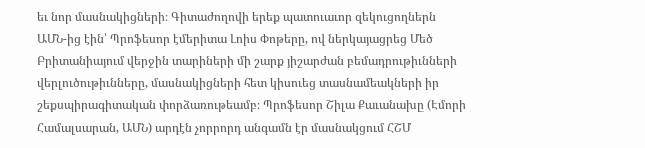եւ նոր մասնակիցների։ Գիտաժողովի երեք պատուաւոր զեկուցողներն ԱՄՆ-ից էին՝ Պրոֆեսոր էմերիտա Լոիս Փոթերը, ով ներկայացրեց Մեծ Բրիտանիայում վերջին տարիների մի շարք յիշարժան բեմադրութիւնների վերլուծութիւնները, մասնակիցների հետ կիսուեց տասնամեակների իր շեքսպիրագիտական փորձառութեամբ։ Պրոֆեսոր Շիլա Քաւանախը (Էմորի Համալսարան, ԱՄՆ) արդէն չորրորդ անգամն էր մասնակցում ՀՇՄ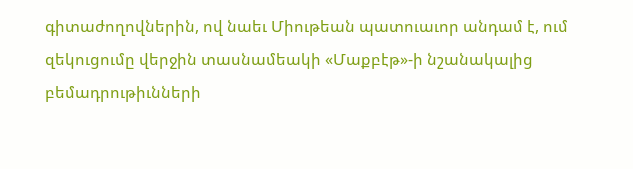գիտաժողովներին, ով նաեւ Միութեան պատուաւոր անդամ է, ում զեկուցումը վերջին տասնամեակի «Մաքբէթ»-ի նշանակալից բեմադրութիւնների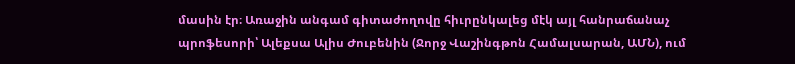մասին էր։ Առաջին անգամ գիտաժողովը հիւրընկալեց մէկ այլ հանրաճանաչ պրոֆեսորի՝ Ալեքսա Ալիս Ժուբենին (Ջորջ Վաշինգթոն Համալսարան, ԱՄՆ), ում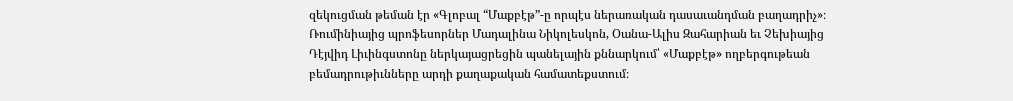զեկուցման թեման էր «Գլոբալ “Մաքբէթ”-ը որպէս ներառական դասաւանդման բաղադրիչ»։
Ռումինիայից պրոֆեսորներ Մադալինա Նիկոլեսկոն, Օանա-Ալիս Զահարիան եւ Չեխիայից Դէյվիդ Լիւինգստոնը ներկայացրեցին պանելային քննարկում՝ «Մաքբէթ» ողբերգութեան բեմադրութիւնները արդի քաղաքական համատեքստում։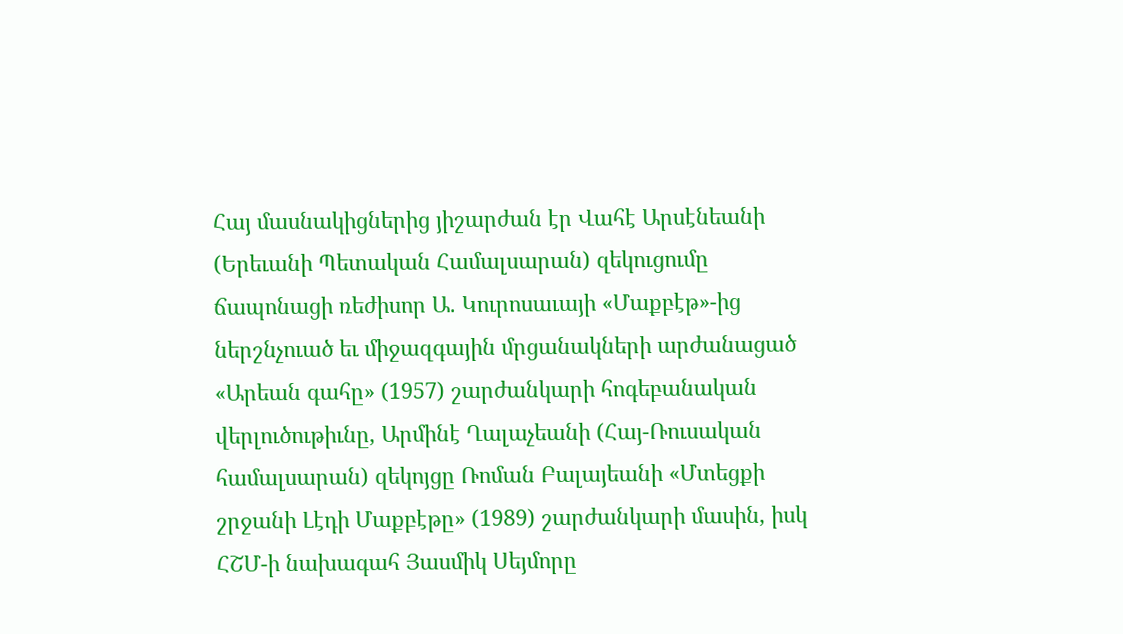Հայ մասնակիցներից յիշարժան էր Վահէ Արսէնեանի (Երեւանի Պետական Համալսարան) զեկուցումը ճապոնացի ռեժիսոր Ա. Կուրոսաւայի «Մաքբէթ»-ից ներշնչուած եւ միջազգային մրցանակների արժանացած «Արեան գահը» (1957) շարժանկարի հոգեբանական վերլուծութիւնը, Արմինէ Ղալաչեանի (Հայ-Ռուսական համալսարան) զեկոյցը Ռոման Բալայեանի «Մտեցքի շրջանի Լէդի Մաքբէթը» (1989) շարժանկարի մասին, իսկ ՀՇՄ-ի նախագահ Յասմիկ Սեյմորը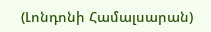(Լոնդոնի Համալսարան)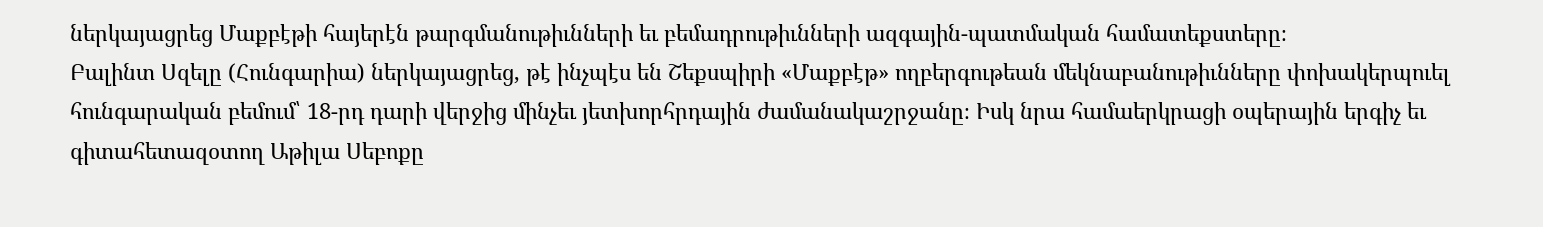ներկայացրեց Մաքբէթի հայերէն թարգմանութիւնների եւ բեմադրութիւնների ազգային-պատմական համատեքստերը։
Բալինտ Սզելը (Հունգարիա) ներկայացրեց, թէ ինչպէս են Շեքսպիրի «Մաքբէթ» ողբերգութեան մեկնաբանութիւնները փոխակերպուել հունգարական բեմում՝ 18-րդ դարի վերջից մինչեւ յետխորհրդային ժամանակաշրջանը։ Իսկ նրա համաերկրացի օպերային երգիչ եւ գիտահետազօտող Աթիլա Սեբոքը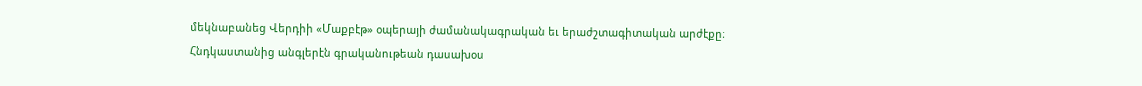մեկնաբանեց Վերդիի «Մաքբէթ» օպերայի ժամանակագրական եւ երաժշտագիտական արժէքը։
Հնդկաստանից անգլերէն գրականութեան դասախօս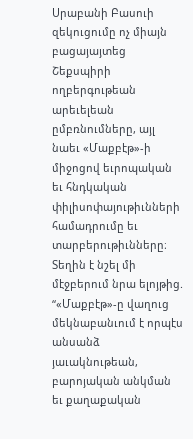Սրաբանի Բասուի զեկուցումը ոչ միայն բացայայտեց Շեքսպիրի ողբերգութեան արեւելեան ըմբռնումները, այլ նաեւ «Մաքբէթ»-ի միջոցով եւրոպական եւ հնդկական փիլիսոփայութիւնների համադրումը եւ տարբերութիւնները։ Տեղին է նշել մի մէջբերում նրա ելոյթից. “«Մաքբէթ»-ը վաղուց մեկնաբանւում է որպէս անսանձ յաւակնութեան, բարոյական անկման եւ քաղաքական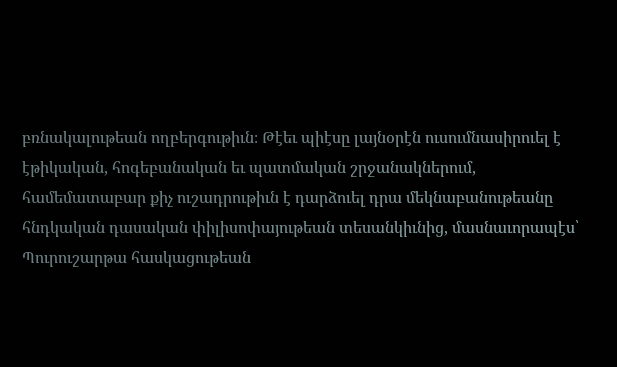բռնակալութեան ողբերգութիւն։ Թէեւ պիէսը լայնօրէն ուսումնասիրուել է էթիկական, հոգեբանական եւ պատմական շրջանակներում, համեմատաբար քիչ ուշադրութիւն է դարձուել դրա մեկնաբանութեանը հնդկական դասական փիլիսոփայութեան տեսանկիւնից, մասնաւորապէս՝ Պուրուշարթա հասկացութեան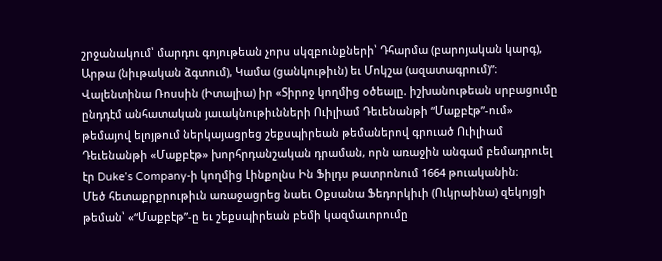շրջանակում՝ մարդու գոյութեան չորս սկզբունքների՝ Դհարմա (բարոյական կարգ), Արթա (նիւթական ձգտում), Կամա (ցանկութիւն) եւ Մոկշա (ազատագրում)”։
Վալենտինա Ռոսսին (Իտալիա) իր «Տիրոջ կողմից օծեալը. իշխանութեան սրբացումը ընդդէմ անհատական յաւակնութիւնների Ուիլիամ Դեւենանթի “Մաքբէթ”-ում» թեմայով ելոյթում ներկայացրեց շեքսպիրեան թեմաներով գրուած Ուիլիամ Դեւենանթի «Մաքբէթ» խորհրդանշական դրաման, որն առաջին անգամ բեմադրուել էր Duke’s Company-ի կողմից Լինքոլնս Ին Ֆիլդս թատրոնում 1664 թուականին։
Մեծ հետաքրքրութիւն առաջացրեց նաեւ Օքսանա Ֆեդորկիւի (Ուկրաինա) զեկոյցի թեման՝ «“Մաքբէթ”-ը եւ շեքսպիրեան բեմի կազմաւորումը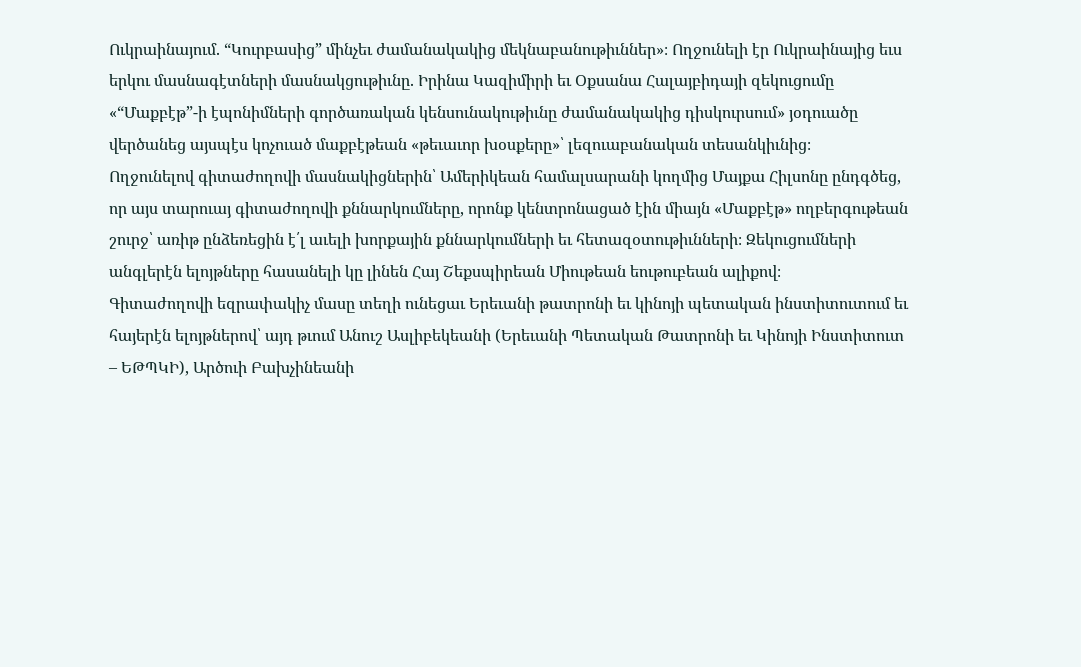Ուկրաինայում. “Կուրբասից” մինչեւ ժամանակակից մեկնաբանութիւններ»։ Ողջունելի էր Ուկրաինայից եւս երկու մասնագէտների մասնակցութիւնը. Իրինա Կազիմիրի եւ Օքսանա Հալայբիդայի զեկուցումը «“Մաքբէթ”-ի էպոնիմների գործառական կենսունակութիւնը ժամանակակից դիսկուրսում» յօդուածը վերծանեց այսպէս կոչուած մաքբէթեան «թեւաւոր խօսքերը»՝ լեզուաբանական տեսանկիւնից։
Ողջունելով գիտաժողովի մասնակիցներին՝ Ամերիկեան համալսարանի կողմից Մայքա Հիլսոնը ընդգծեց, որ այս տարուայ գիտաժողովի քննարկումները, որոնք կենտրոնացած էին միայն «Մաքբէթ» ողբերգութեան շուրջ՝ առիթ ընձեռեցին է՛լ աւելի խորքային քննարկումների եւ հետազօտութիւնների։ Զեկուցումների անգլերէն ելոյթները հասանելի կը լինեն Հայ Շեքսպիրեան Միութեան եութուբեան ալիքով։
Գիտաժողովի եզրափակիչ մասը տեղի ունեցաւ Երեւանի թատրոնի եւ կինոյի պետական ինստիտուտում եւ հայերէն ելոյթներով՝ այդ թւում Անուշ Ասլիբեկեանի (Երեւանի Պետական Թատրոնի եւ Կինոյի Ինստիտուտ – ԵԹՊԿԻ), Արծուի Բախչինեանի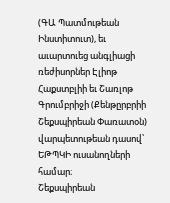(ԳԱ Պատմութեան Ինստիտուտ), եւ աւարտուեց անգլիացի ռեժիսորներ Էլիոթ Հաքստբլիի եւ Շառլոթ Գրումբրիջի (Քենթըրբրիի Շեքսպիրեան Փառատօն) վարպետութեան դասով՝ ԵԹՊԿԻ ուսանողների համար։
Շեքսպիրեան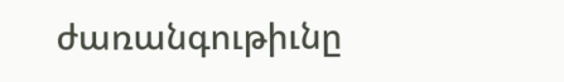ժառանգութիւնը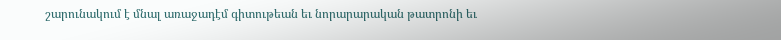շարունակում է մնալ առաջադէմ գիտութեան եւ նորարարական թատրոնի եւ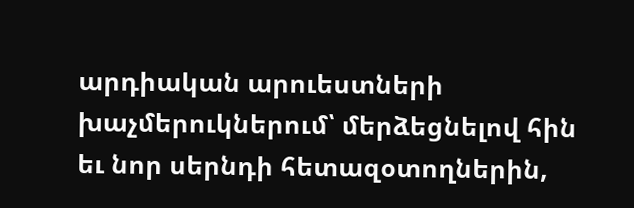արդիական արուեստների խաչմերուկներում՝ մերձեցնելով հին եւ նոր սերնդի հետազօտողներին,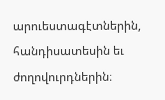արուեստագէտներին, հանդիսատեսին եւ ժողովուրդներին։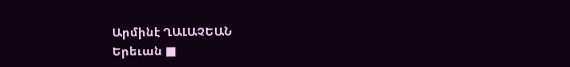Արմինէ ՂԱԼԱՉԵԱՆ
Երեւան ■